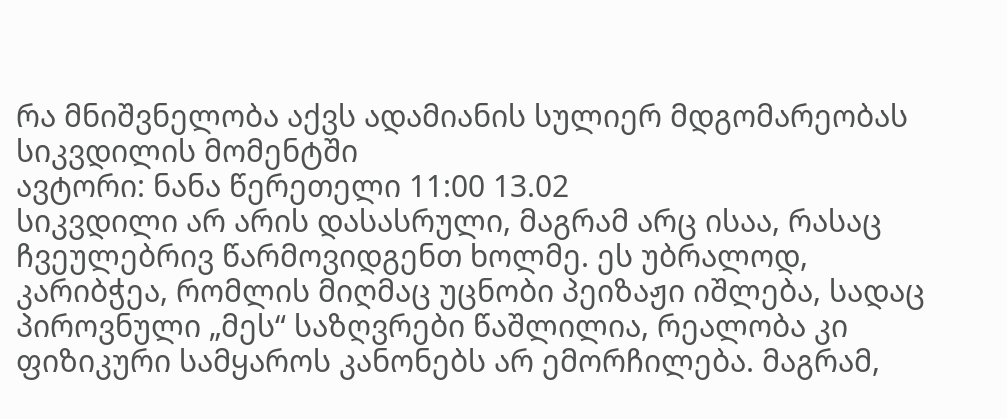რა მნიშვნელობა აქვს ადამიანის სულიერ მდგომარეობას სიკვდილის მომენტში
ავტორი: ნანა წერეთელი 11:00 13.02
სიკვდილი არ არის დასასრული, მაგრამ არც ისაა, რასაც ჩვეულებრივ წარმოვიდგენთ ხოლმე. ეს უბრალოდ, კარიბჭეა, რომლის მიღმაც უცნობი პეიზაჟი იშლება, სადაც პიროვნული „მეს“ საზღვრები წაშლილია, რეალობა კი ფიზიკური სამყაროს კანონებს არ ემორჩილება. მაგრამ,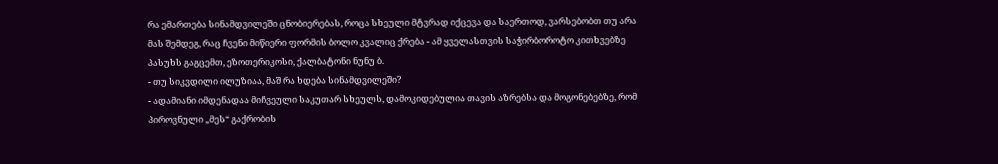რა ემართება სინამდვილეში ცნობიერებას, როცა სხეული მტვრად იქცევა და საერთოდ, ვარსებობთ თუ არა მას შემდეგ, რაც ჩვენი მიწიერი ფორმის ბოლო კვალიც ქრება - ამ ყველასთვის საჭირბოროტო კითხვებზე პასუხს გაგცემთ, ეზოთერიკოსი, ქალბატონი ნუნუ ბ.
- თუ სიკვდილი ილუზიაა, მაშ რა ხდება სინამდვილეში?
- ადამიანი იმდენადაა მიჩვეული საკუთარ სხეულს, დამოკიდებულია თავის აზრებსა და მოგონებებზე, რომ პიროვნული „მეს“ გაქრობის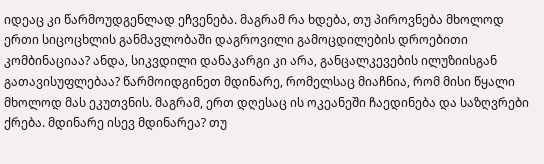იდეაც კი წარმოუდგენლად ეჩვენება. მაგრამ რა ხდება, თუ პიროვნება მხოლოდ ერთი სიცოცხლის განმავლობაში დაგროვილი გამოცდილების დროებითი კომბინაციაა? ანდა, სიკვდილი დანაკარგი კი არა, განცალკევების ილუზიისგან გათავისუფლებაა? წარმოიდგინეთ მდინარე, რომელსაც მიაჩნია, რომ მისი წყალი მხოლოდ მას ეკუთვნის. მაგრამ, ერთ დღესაც ის ოკეანეში ჩაედინება და საზღვრები ქრება. მდინარე ისევ მდინარეა? თუ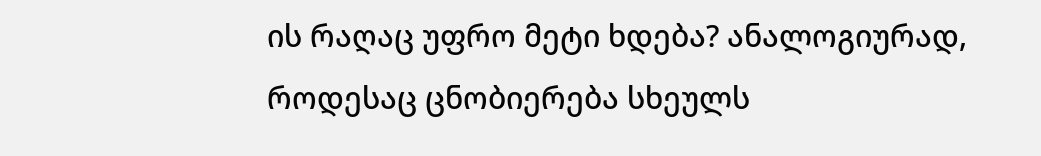ის რაღაც უფრო მეტი ხდება? ანალოგიურად, როდესაც ცნობიერება სხეულს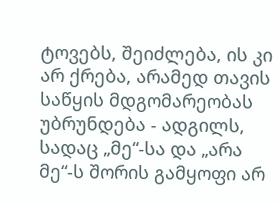ტოვებს, შეიძლება, ის კი არ ქრება, არამედ თავის საწყის მდგომარეობას უბრუნდება - ადგილს, სადაც „მე“-სა და „არა მე“-ს შორის გამყოფი არ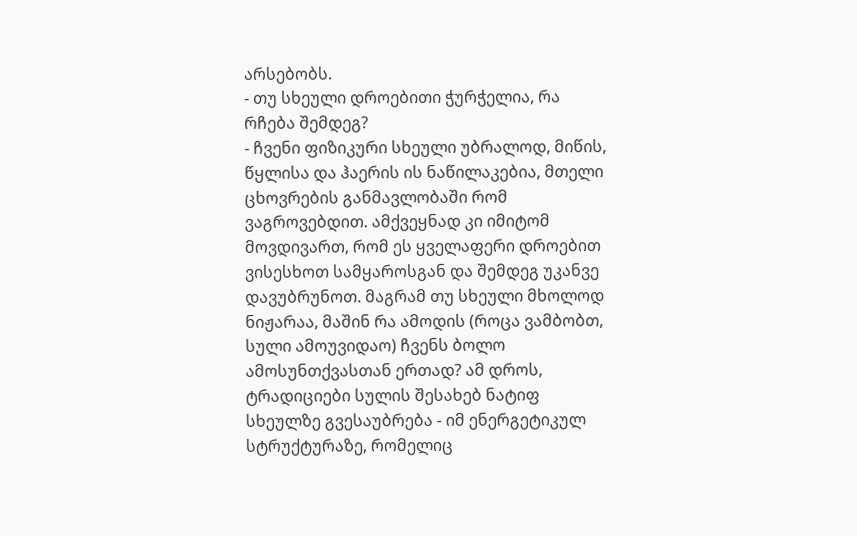არსებობს.
- თუ სხეული დროებითი ჭურჭელია, რა რჩება შემდეგ?
- ჩვენი ფიზიკური სხეული უბრალოდ, მიწის, წყლისა და ჰაერის ის ნაწილაკებია, მთელი ცხოვრების განმავლობაში რომ ვაგროვებდით. ამქვეყნად კი იმიტომ მოვდივართ, რომ ეს ყველაფერი დროებით ვისესხოთ სამყაროსგან და შემდეგ უკანვე დავუბრუნოთ. მაგრამ თუ სხეული მხოლოდ ნიჟარაა, მაშინ რა ამოდის (როცა ვამბობთ, სული ამოუვიდაო) ჩვენს ბოლო ამოსუნთქვასთან ერთად? ამ დროს, ტრადიციები სულის შესახებ ნატიფ სხეულზე გვესაუბრება - იმ ენერგეტიკულ სტრუქტურაზე, რომელიც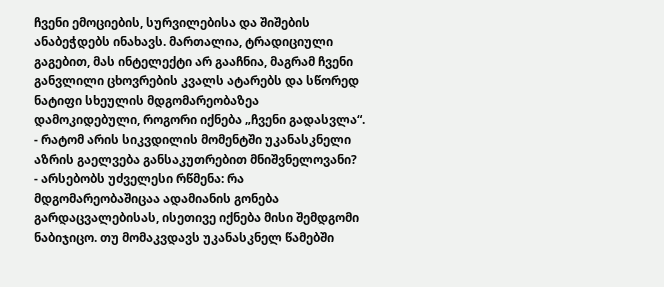ჩვენი ემოციების, სურვილებისა და შიშების ანაბეჭდებს ინახავს. მართალია, ტრადიციული გაგებით, მას ინტელექტი არ გააჩნია, მაგრამ ჩვენი განვლილი ცხოვრების კვალს ატარებს და სწორედ ნატიფი სხეულის მდგომარეობაზეა დამოკიდებული, როგორი იქნება „ჩვენი გადასვლა“.
- რატომ არის სიკვდილის მომენტში უკანასკნელი აზრის გაელვება განსაკუთრებით მნიშვნელოვანი?
- არსებობს უძველესი რწმენა: რა მდგომარეობაშიცაა ადამიანის გონება გარდაცვალებისას, ისეთივე იქნება მისი შემდგომი ნაბიჯიცო. თუ მომაკვდავს უკანასკნელ წამებში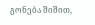გონება შიშით,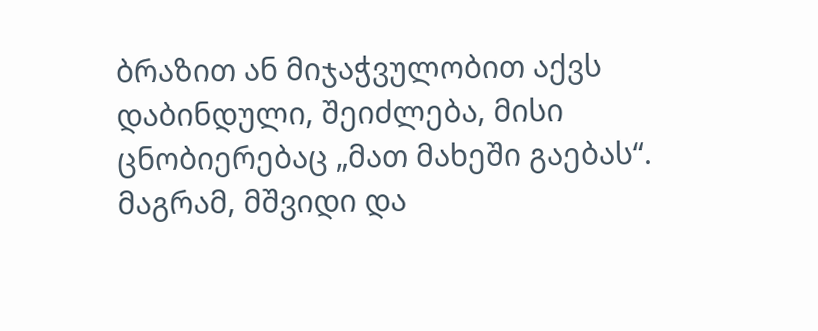ბრაზით ან მიჯაჭვულობით აქვს დაბინდული, შეიძლება, მისი ცნობიერებაც „მათ მახეში გაებას“. მაგრამ, მშვიდი და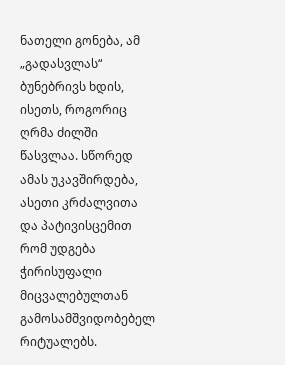ნათელი გონება, ამ „გადასვლას“ ბუნებრივს ხდის, ისეთს, როგორიც ღრმა ძილში წასვლაა. სწორედ ამას უკავშირდება, ასეთი კრძალვითა და პატივისცემით რომ უდგება ჭირისუფალი მიცვალებულთან გამოსამშვიდობებელ რიტუალებს.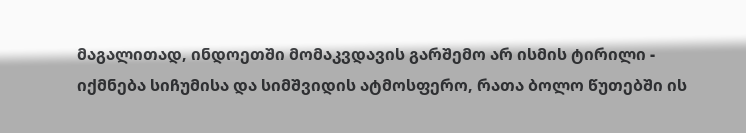მაგალითად, ინდოეთში მომაკვდავის გარშემო არ ისმის ტირილი - იქმნება სიჩუმისა და სიმშვიდის ატმოსფერო, რათა ბოლო წუთებში ის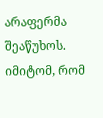არაფერმა შეაწუხოს. იმიტომ, რომ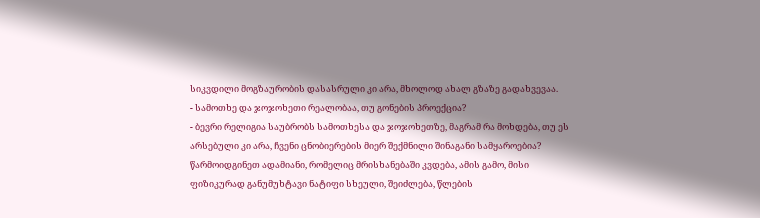სიკვდილი მოგზაურობის დასასრული კი არა, მხოლოდ ახალ გზაზე გადახვევაა.
- სამოთხე და ჯოჯოხეთი რეალობაა, თუ გონების პროექცია?
- ბევრი რელიგია საუბრობს სამოთხესა და ჯოჯოხეთზე, მაგრამ რა მოხდება, თუ ეს არსებული კი არა, ჩვენი ცნობიერების მიერ შექმნილი შინაგანი სამყაროებია? წარმოიდგინეთ ადამიანი, რომელიც მრისხანებაში კვდება, ამის გამო, მისი ფიზიკურად განუმუხტავი ნატიფი სხეული, შეიძლება, წლების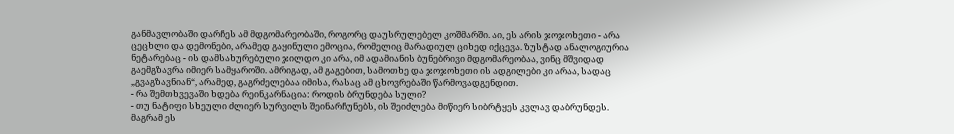განმავლობაში დარჩეს ამ მდგომარეობაში, როგორც დაუსრულებელ კოშმარში. აი, ეს არის ჯოჯოხეთი - არა ცეცხლი და დემონები, არამედ გაყინული ემოცია, რომელიც მარადიულ ციხედ იქცევა. ზუსტად ანალოგიურია ნეტარებაც - ის დამსახურებული ჯილდო კი არა, იმ ადამიანის ბუნებრივი მდგომარეობაა, ვინც მშვიდად გაემგზავრა იმიერ სამყაროში. ამრიგად, ამ გაგებით, სამოთხე და ჯოჯოხეთი ის ადგილები კი არაა, სადაც „გვაგზავნიან“, არამედ, გაგრძელებაა იმისა, რასაც ამ ცხოვრებაში წარმოვადგენდით.
- რა შემთხვევაში ხდება რეინკარნაცია: როდის ბრუნდება სული?
- თუ ნატიფი სხეული ძლიერ სურვილს შეინარჩუნებს, ის შეიძლება მიწიერ სიბრტყეს კვლავ დაბრუნდეს. მაგრამ ეს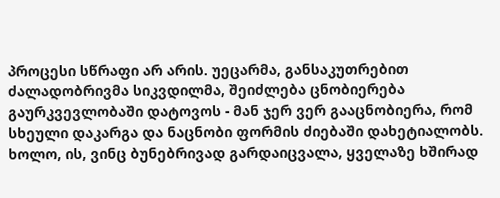პროცესი სწრაფი არ არის. უეცარმა, განსაკუთრებით ძალადობრივმა სიკვდილმა, შეიძლება ცნობიერება გაურკვევლობაში დატოვოს - მან ჯერ ვერ გააცნობიერა, რომ სხეული დაკარგა და ნაცნობი ფორმის ძიებაში დახეტიალობს. ხოლო, ის, ვინც ბუნებრივად გარდაიცვალა, ყველაზე ხშირად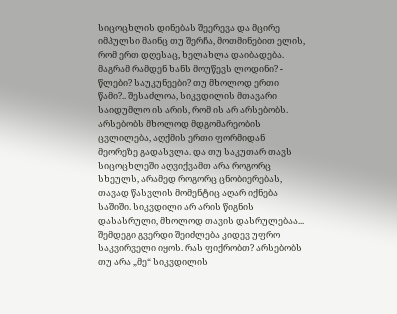სიცოცხლის დინებას შეერევა და მცირე იმპულსი მაინც თუ შერჩა, მოთმინებით ელის, რომ ერთ დღესაც, ხელახლა დაიბადება. მაგრამ რამდენ ხანს მოუწევს ლოდინი? - წლები? საუკუნეები? თუ მხოლოდ ერთი წამი?.. შესაძლოა, სიკვდილის მთავარი საიდუმლო ის არის, რომ ის არ არსებობს. არსებობს მხოლოდ მდგომარეობის ცვლილება, აღქმის ერთი ფორმიდან მეორეზე გადასვლა. და თუ საკუთარ თავს სიცოცხლეში აღვიქვამთ არა როგორც სხეულს, არამედ როგორც ცნობიერებას, თავად წასვლის მომენტიც აღარ იქნება საშიში. სიკვდილი არ არის წიგნის დასასრული, მხოლოდ თავის დასრულებაა... შემდეგი გვერდი შეიძლება კიდევ უფრო საკვირველი იყოს. რას ფიქრობთ? არსებობს თუ არა „მე“ სიკვდილის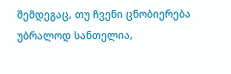შემდეგაც, თუ ჩვენი ცნობიერება უბრალოდ სანთელია,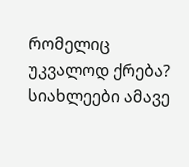რომელიც უკვალოდ ქრება?
სიახლეები ამავე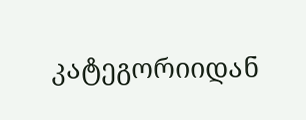კატეგორიიდან